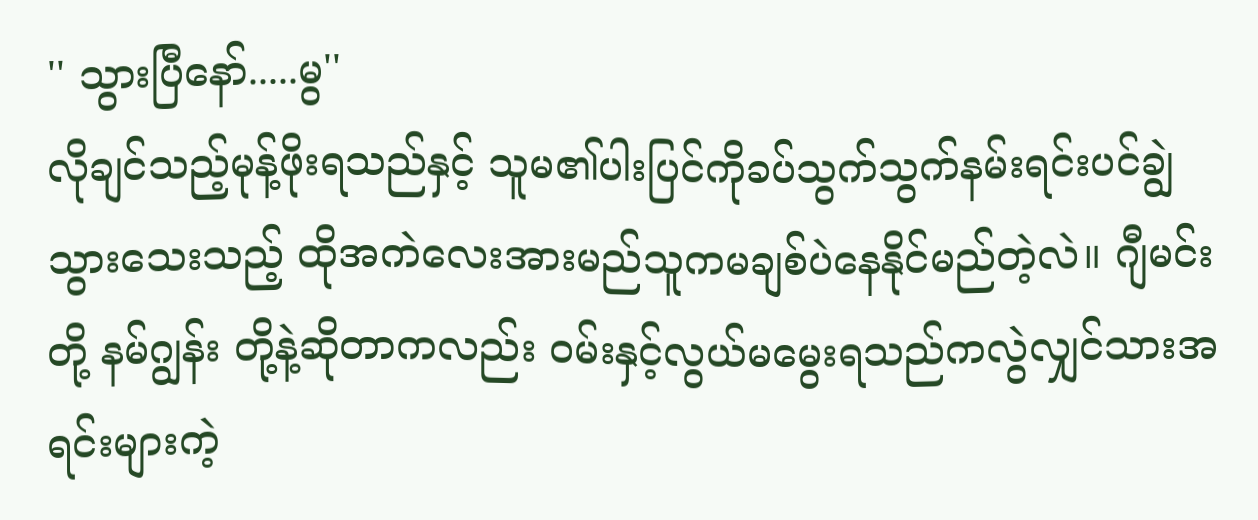'' သွားပြီနော်.....မွ''
လိုချင်သည့်မုန့်ဖိုးရသည်နှင့် သူမ၏ပါးပြင်ကိုခပ်သွက်သွက်နမ်းရင်းပင်ချွဲသွားသေးသည့် ထိုအကဲလေးအားမည်သူကမချစ်ပဲနေနိုင်မည်တဲ့လဲ။ ဂျီမင်း တို့ နမ်ဂျွန်း တို့နဲ့ဆိုတာကလည်း ၀မ်းနှင့်လွယ်မမွေးရသည်ကလွဲလျှင်သားအရင်းများကဲ့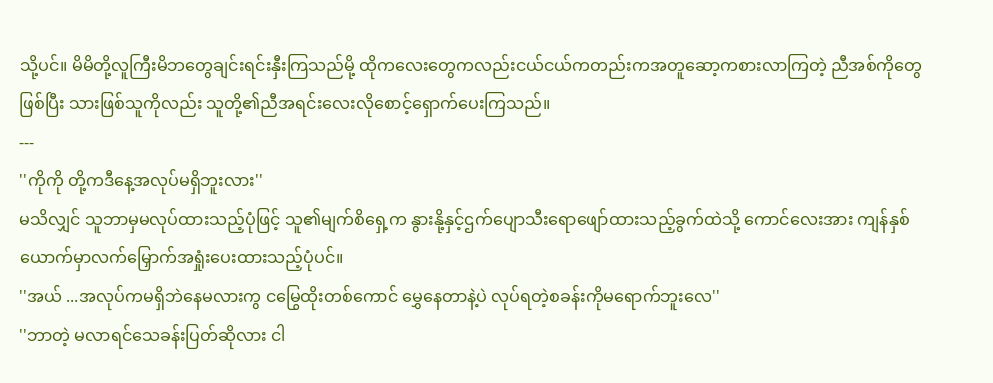သို့ပင်။ မိမိတို့လူကြီးမိဘတွေချင်းရင်းနှီးကြသည်မို့ ထိုကလေးတွေကလည်းငယ်ငယ်ကတည်းကအတူဆော့ကစားလာကြတဲ့ ညီအစ်ကိုတွေဖြစ်ပြီး သားဖြစ်သူကိုလည်း သူတို့၏ညီအရင်းလေးလိုစောင့်ရှောက်ပေးကြသည်။
---
''ကိုကို တို့ကဒီနေ့အလုပ်မရှိဘူးလား''
မသိလျှင် သူဘာမှမလုပ်ထားသည့်ပုံဖြင့် သူ၏မျက်စိရှေ့က နွားနို့နှင့်ဌက်ပျောသီးရောဖျော်ထားသည့်ခွက်ထဲသို့ ကောင်လေးအား ကျန်နှစ်ယောက်မှာလက်မြှောက်အရှုံးပေးထားသည့်ပုံပင်။
''အယ် ...အလုပ်ကမရှိဘဲနေမလားကွ ငမြွေထိုးတစ်ကောင် မွှေနေတာနဲ့ပဲ လုပ်ရတဲ့စခန်းကိုမရောက်ဘူးလေ''
''ဘာတဲ့ မလာရင်သေခန်းပြတ်ဆိုလား ငါ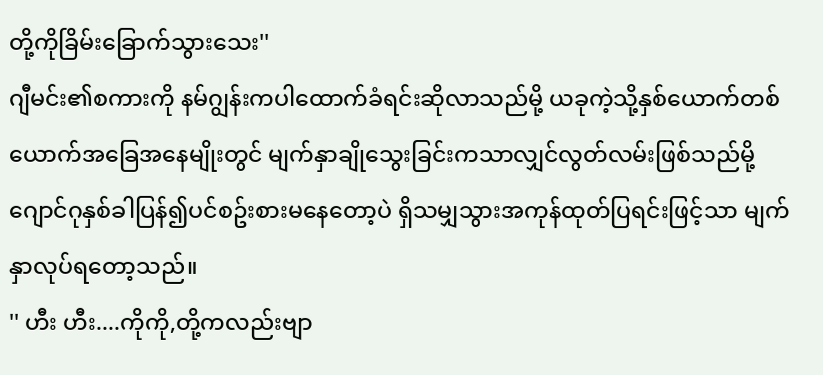တို့ကိုခြိမ်းခြောက်သွားသေး''
ဂျီမင်း၏စကားကို နမ်ဂျွန်းကပါထောက်ခံရင်းဆိုလာသည်မို့ ယခုကဲ့သို့နှစ်ယောက်တစ်ယောက်အခြေအနေမျိုးတွင် မျက်နှာချိုသွေးခြင်းကသာလျှင်လွတ်လမ်းဖြစ်သည်မို့ ဂျောင်ဂုနှစ်ခါပြန်၍ပင်စဥ်းစားမနေတော့ပဲ ရှိသမျှသွားအကုန်ထုတ်ပြရင်းဖြင့်သာ မျက်နှာလုပ်ရတော့သည်။
'' ဟီး ဟီး....ကိုကို,တို့ကလည်းဗျာ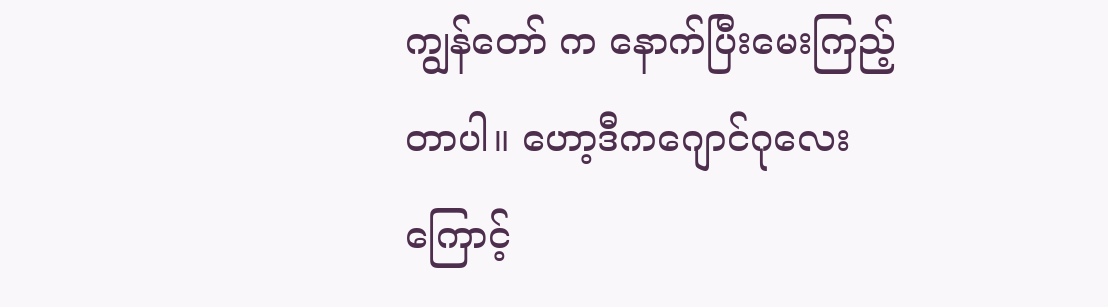ကျွန်တော် က နောက်ပြီးမေးကြည့်တာပါ။ ဟော့ဒီကဂျောင်ဂုလေးကြောင့်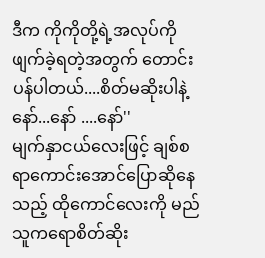ဒီက ကိုကိုတို့ရဲ့အလုပ်ကိုဖျက်ခဲ့ရတဲ့အတွက် တောင်းပန်ပါတယ်....စိတ်မဆိုးပါနဲ့နော်...နော် ....နော်''
မျက်နှာငယ်လေးဖြင့် ချစ်စရာကောင်းအောင်ပြောဆိုနေသည့် ထိုကောင်လေးကို မည်သူကရောစိတ်ဆိုး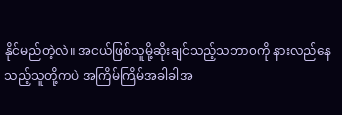နိုင်မည်တဲ့လဲ။ အငယ်ဖြစ်သူမို့ဆိုးချင်သည့်သဘာ၀ကို နားလည်နေသည့်သူတို့ကပဲ အကြိမ်ကြိမ်အခါခါအ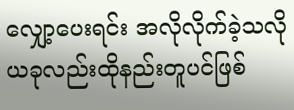လျှော့ပေးရင်း အလိုလိုက်ခဲ့သလို ယခုလည်းထိုနည်းတူပင်ဖြစ်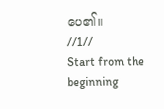ပေ၏။
//1//
Start from the beginning